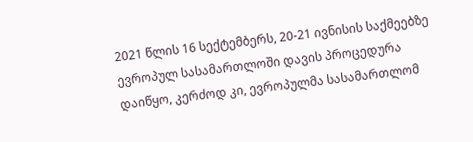2021 წლის 16 სექტემბერს, 20-21 ივნისის საქმეებზე ევროპულ სასამართლოში დავის პროცედურა დაიწყო, კერძოდ კი, ევროპულმა სასამართლომ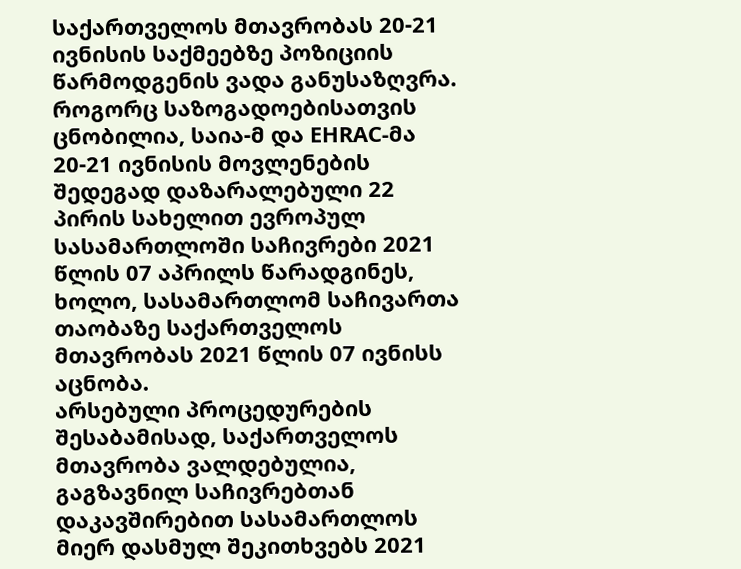საქართველოს მთავრობას 20-21 ივნისის საქმეებზე პოზიციის წარმოდგენის ვადა განუსაზღვრა.
როგორც საზოგადოებისათვის ცნობილია, საია-მ და EHRAC-მა 20-21 ივნისის მოვლენების შედეგად დაზარალებული 22 პირის სახელით ევროპულ სასამართლოში საჩივრები 2021 წლის 07 აპრილს წარადგინეს, ხოლო, სასამართლომ საჩივართა თაობაზე საქართველოს მთავრობას 2021 წლის 07 ივნისს აცნობა.
არსებული პროცედურების შესაბამისად, საქართველოს მთავრობა ვალდებულია, გაგზავნილ საჩივრებთან დაკავშირებით სასამართლოს მიერ დასმულ შეკითხვებს 2021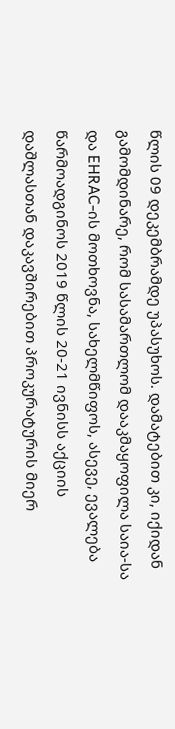წლის 09 დეკემბრამდე უპასუხოს. დამატებით კი, იქიდან გამომდინარე, რომ სასამართლომ დააკმაყოფილა საია-სა და EHRAC-ის მოთხოვნა, სახელმწიფოს, ასევე, ევალება წარმოადგინოს 2019 წლის 20-21 ივნისს აქციის დაშლასთან დაკავშირებით პროკურატურის მიერ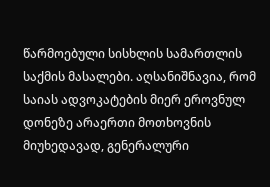წარმოებული სისხლის სამართლის საქმის მასალები. აღსანიშნავია, რომ საიას ადვოკატების მიერ ეროვნულ დონეზე არაერთი მოთხოვნის მიუხედავად, გენერალური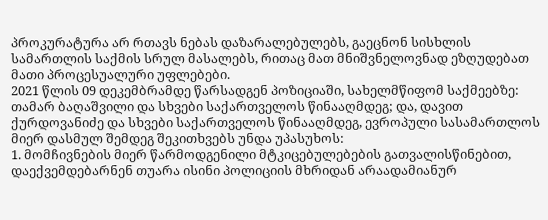პროკურატურა არ რთავს ნებას დაზარალებულებს, გაეცნონ სისხლის სამართლის საქმის სრულ მასალებს, რითაც მათ მნიშვნელოვნად ეზღუდებათ მათი პროცესუალური უფლებები.
2021 წლის 09 დეკემბრამდე წარსადგენ პოზიციაში, სახელმწიფომ საქმეებზე: თამარ ბაღაშვილი და სხვები საქართველოს წინააღმდეგ; და, დავით ქურდოვანიძე და სხვები საქართველოს წინააღმდეგ, ევროპული სასამართლოს მიერ დასმულ შემდეგ შეკითხვებს უნდა უპასუხოს:
1. მომჩივნების მიერ წარმოდგენილი მტკიცებულებების გათვალისწინებით, დაექვემდებარნენ თუარა ისინი პოლიციის მხრიდან არაადამიანურ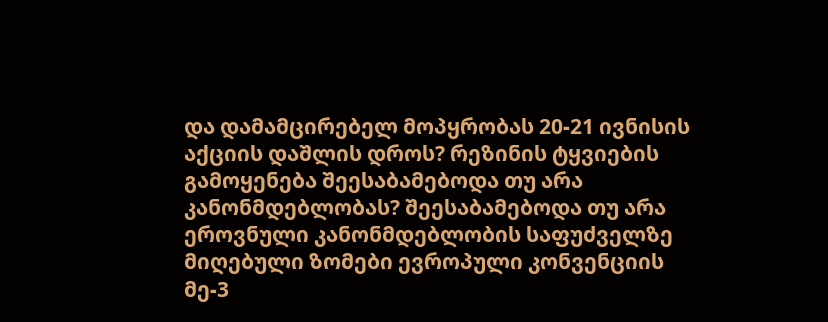და დამამცირებელ მოპყრობას 20-21 ივნისის აქციის დაშლის დროს? რეზინის ტყვიების გამოყენება შეესაბამებოდა თუ არა კანონმდებლობას? შეესაბამებოდა თუ არა ეროვნული კანონმდებლობის საფუძველზე მიღებული ზომები ევროპული კონვენციის მე-3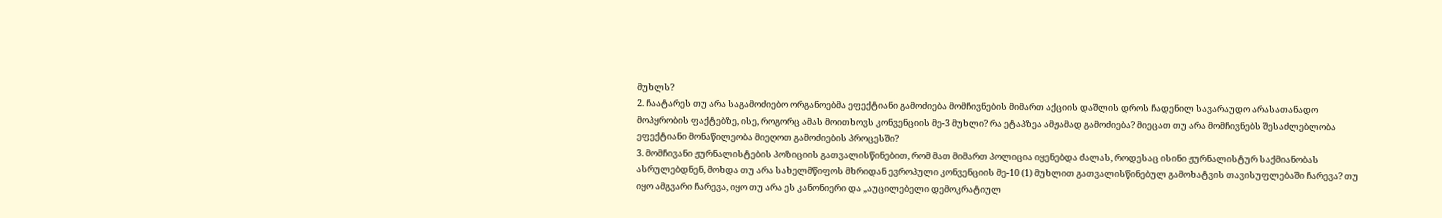მუხლს?
2. ჩაატარეს თუ არა საგამოძიებო ორგანოებმა ეფექტიანი გამოძიება მომჩივნების მიმართ აქციის დაშლის დროს ჩადენილ სავარაუდო არასათანადო მოპყრობის ფაქტებზე, ისე, როგორც ამას მოითხოვს კონვენციის მე-3 მუხლი? რა ეტაპზეა ამჟამად გამოძიება? მიეცათ თუ არა მომჩივნებს შესაძლებლობა ეფექტიანი მონაწილეობა მიეღოთ გამოძიების პროცესში?
3. მომჩივანი ჟურნალისტების პოზიციის გათვალისწინებით, რომ მათ მიმართ პოლიცია იყენებდა ძალას, როდესაც ისინი ჟურნალისტურ საქმიანობას ასრულებდნენ, მოხდა თუ არა სახელმწიფოს მხრიდან ევროპული კონვენციის მე-10 (1) მუხლით გათვალისწინებულ გამოხატვის თავისუფლებაში ჩარევა? თუ იყო ამგვარი ჩარევა, იყო თუ არა ეს კანონიერი და „აუცილებელი დემოკრატიულ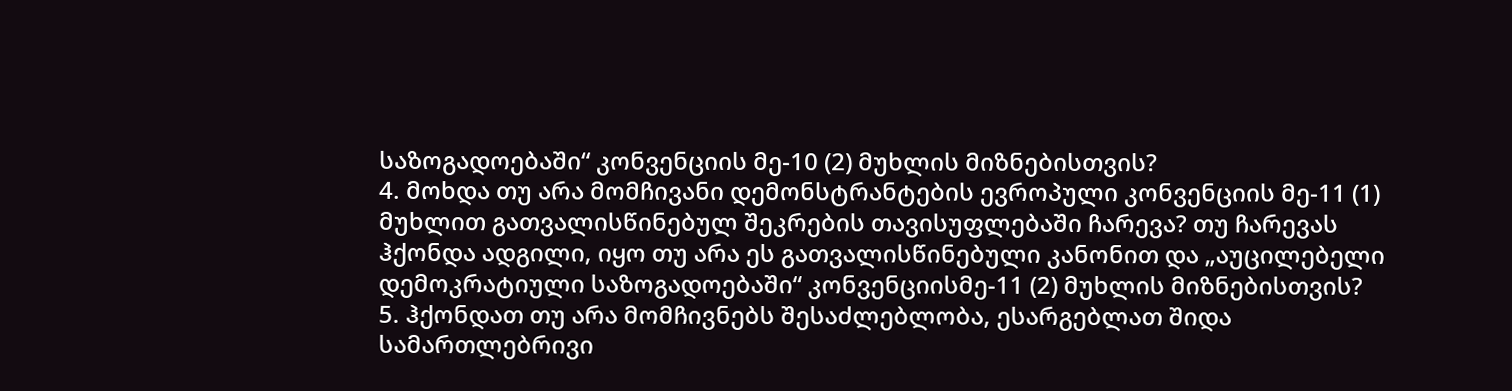საზოგადოებაში“ კონვენციის მე-10 (2) მუხლის მიზნებისთვის?
4. მოხდა თუ არა მომჩივანი დემონსტრანტების ევროპული კონვენციის მე-11 (1) მუხლით გათვალისწინებულ შეკრების თავისუფლებაში ჩარევა? თუ ჩარევას ჰქონდა ადგილი, იყო თუ არა ეს გათვალისწინებული კანონით და „აუცილებელი დემოკრატიული საზოგადოებაში“ კონვენციისმე-11 (2) მუხლის მიზნებისთვის?
5. ჰქონდათ თუ არა მომჩივნებს შესაძლებლობა, ესარგებლათ შიდა სამართლებრივი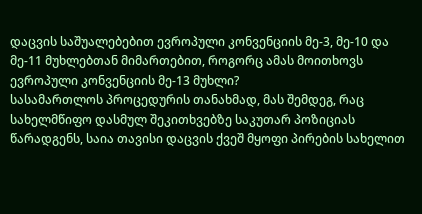დაცვის საშუალებებით ევროპული კონვენციის მე-3, მე-10 და მე-11 მუხლებთან მიმართებით, როგორც ამას მოითხოვს ევროპული კონვენციის მე-13 მუხლი?
სასამართლოს პროცედურის თანახმად, მას შემდეგ, რაც სახელმწიფო დასმულ შეკითხვებზე საკუთარ პოზიციას წარადგენს, საია თავისი დაცვის ქვეშ მყოფი პირების სახელით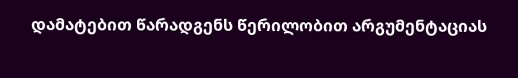დამატებით წარადგენს წერილობით არგუმენტაციას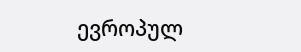ევროპულ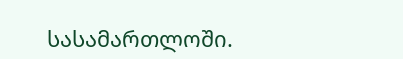სასამართლოში.